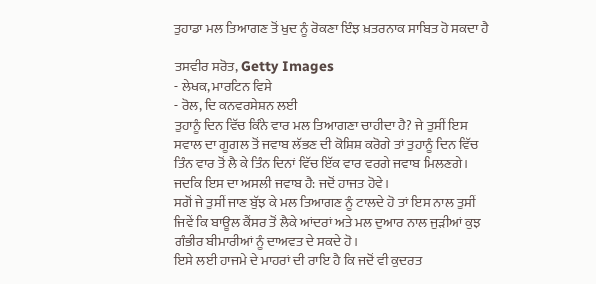ਤੁਹਾਡਾ ਮਲ ਤਿਆਗਣ ਤੋਂ ਖੁਦ ਨੂੰ ਰੋਕਣਾ ਇੰਝ ਖ਼ਤਰਨਾਕ ਸਾਬਿਤ ਹੋ ਸਕਦਾ ਹੈ

ਤਸਵੀਰ ਸਰੋਤ, Getty Images
- ਲੇਖਕ, ਮਾਰਟਿਨ ਵਿਸੇ
- ਰੋਲ, ਦਿ ਕਨਵਰਸੇਸ਼ਨ ਲਈ
ਤੁਹਾਨੂੰ ਦਿਨ ਵਿੱਚ ਕਿੰਨੇ ਵਾਰ ਮਲ ਤਿਆਗਣਾ ਚਾਹੀਦਾ ਹੈ? ਜੇ ਤੁਸੀਂ ਇਸ ਸਵਾਲ ਦਾ ਗੂਗਲ ਤੋਂ ਜਵਾਬ ਲੱਭਣ ਦੀ ਕੋਸ਼ਿਸ਼ ਕਰੋਗੇ ਤਾਂ ਤੁਹਾਨੂੰ ਦਿਨ ਵਿੱਚ ਤਿੰਨ ਵਾਰ ਤੋਂ ਲੈ ਕੇ ਤਿੰਨ ਦਿਨਾਂ ਵਿੱਚ ਇੱਕ ਵਾਰ ਵਰਗੇ ਜਵਾਬ ਮਿਲਣਗੇ।
ਜਦਕਿ ਇਸ ਦਾ ਅਸਲੀ ਜਵਾਬ ਹੈ: ਜਦੋਂ ਹਾਜਤ ਹੋਵੇ।
ਸਗੋਂ ਜੇ ਤੁਸੀਂ ਜਾਣ ਬੁੱਝ ਕੇ ਮਲ ਤਿਆਗਣ ਨੂੰ ਟਾਲਦੇ ਹੋ ਤਾਂ ਇਸ ਨਾਲ ਤੁਸੀਂ ਜਿਵੇਂ ਕਿ ਬਾਊਲ ਕੈਂਸਰ ਤੋਂ ਲੈਕੇ ਆਂਦਰਾਂ ਅਤੇ ਮਲ ਦੁਆਰ ਨਾਲ ਜੁੜੀਆਂ ਕੁਝ ਗੰਭੀਰ ਬੀਮਾਰੀਆਂ ਨੂੰ ਦਾਅਵਤ ਦੇ ਸਕਦੇ ਹੋ।
ਇਸੇ ਲਈ ਹਾਜਮੇ ਦੇ ਮਾਹਰਾਂ ਦੀ ਰਾਇ ਹੈ ਕਿ ਜਦੋਂ ਵੀ ਕੁਦਰਤ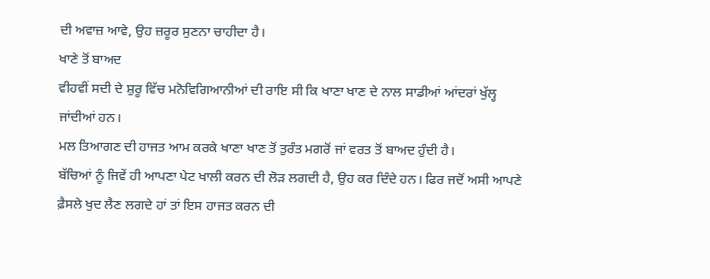ਦੀ ਅਵਾਜ਼ ਆਵੇ, ਉਹ ਜ਼ਰੂਰ ਸੁਣਨਾ ਚਾਹੀਦਾ ਹੈ।
ਖਾਣੇ ਤੋਂ ਬਾਅਦ
ਵੀਹਵੀਂ ਸਦੀ ਦੇ ਸ਼ੁਰੂ ਵਿੱਚ ਮਨੋਵਿਗਿਆਨੀਆਂ ਦੀ ਰਾਇ ਸੀ ਕਿ ਖਾਣਾ ਖਾਣ ਦੇ ਨਾਲ ਸਾਡੀਆਂ ਆਂਦਰਾਂ ਖੁੱਲ੍ਹ ਜਾਂਦੀਆਂ ਹਨ।
ਮਲ ਤਿਆਗਣ ਦੀ ਹਾਜਤ ਆਮ ਕਰਕੇ ਖਾਣਾ ਖਾਣ ਤੋਂ ਤੁਰੰਤ ਮਗਰੋਂ ਜਾਂ ਵਰਤ ਤੋਂ ਬਾਅਦ ਹੁੰਦੀ ਹੈ।
ਬੱਚਿਆਂ ਨੂੰ ਜਿਵੇਂ ਹੀ ਆਪਣਾ ਪੇਟ ਖਾਲੀ ਕਰਨ ਦੀ ਲੋੜ ਲਗਦੀ ਹੈ, ਉਹ ਕਰ ਦਿੰਦੇ ਹਨ। ਫਿਰ ਜਦੋਂ ਅਸੀ ਆਪਣੇ ਫ਼ੈਸਲੇ ਖੁਦ ਲੈਣ ਲਗਦੇ ਹਾਂ ਤਾਂ ਇਸ ਹਾਜਤ ਕਰਨ ਦੀ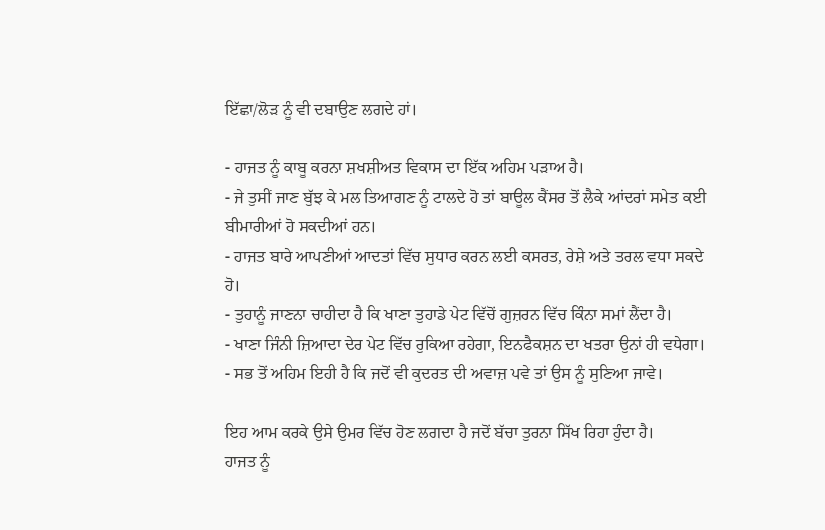ਇੱਛਾ/ਲੋੜ ਨੂੰ ਵੀ ਦਬਾਉਣ ਲਗਦੇ ਹਾਂ।

- ਹਾਜਤ ਨੂੰ ਕਾਬੂ ਕਰਨਾ ਸ਼ਖਸ਼ੀਅਤ ਵਿਕਾਸ ਦਾ ਇੱਕ ਅਹਿਮ ਪੜਾਅ ਹੈ।
- ਜੇ ਤੁਸੀਂ ਜਾਣ ਬੁੱਝ ਕੇ ਮਲ ਤਿਆਗਣ ਨੂੰ ਟਾਲਦੇ ਹੋ ਤਾਂ ਬਾਊਲ ਕੈਂਸਰ ਤੋਂ ਲੈਕੇ ਆਂਦਰਾਂ ਸਮੇਤ ਕਈ ਬੀਮਾਰੀਆਂ ਹੋ ਸਕਦੀਆਂ ਹਨ।
- ਹਾਜਤ ਬਾਰੇ ਆਪਣੀਆਂ ਆਦਤਾਂ ਵਿੱਚ ਸੁਧਾਰ ਕਰਨ ਲਈ ਕਸਰਤ, ਰੇਸ਼ੇ ਅਤੇ ਤਰਲ ਵਧਾ ਸਕਦੇ ਹੋ।
- ਤੁਹਾਨੂੰ ਜਾਣਨਾ ਚਾਹੀਦਾ ਹੈ ਕਿ ਖਾਣਾ ਤੁਹਾਡੇ ਪੇਟ ਵਿੱਚੋਂ ਗੁਜ਼ਰਨ ਵਿੱਚ ਕਿੰਨਾ ਸਮਾਂ ਲੈਂਦਾ ਹੈ।
- ਖਾਣਾ ਜਿੰਨੀ ਜ਼ਿਆਦਾ ਦੇਰ ਪੇਟ ਵਿੱਚ ਰੁਕਿਆ ਰਹੇਗਾ, ਇਨਫੈਕਸ਼ਨ ਦਾ ਖਤਰਾ ਉਨਾਂ ਹੀ ਵਧੇਗਾ।
- ਸਭ ਤੋਂ ਅਹਿਮ ਇਹੀ ਹੈ ਕਿ ਜਦੋਂ ਵੀ ਕੁਦਰਤ ਦੀ ਅਵਾਜ਼ ਪਵੇ ਤਾਂ ਉਸ ਨੂੰ ਸੁਣਿਆ ਜਾਵੇ।

ਇਹ ਆਮ ਕਰਕੇ ਉਸੇ ਉਮਰ ਵਿੱਚ ਹੋਣ ਲਗਦਾ ਹੈ ਜਦੋਂ ਬੱਚਾ ਤੁਰਨਾ ਸਿੱਖ ਰਿਹਾ ਹੁੰਦਾ ਹੈ।
ਹਾਜਤ ਨੂੰ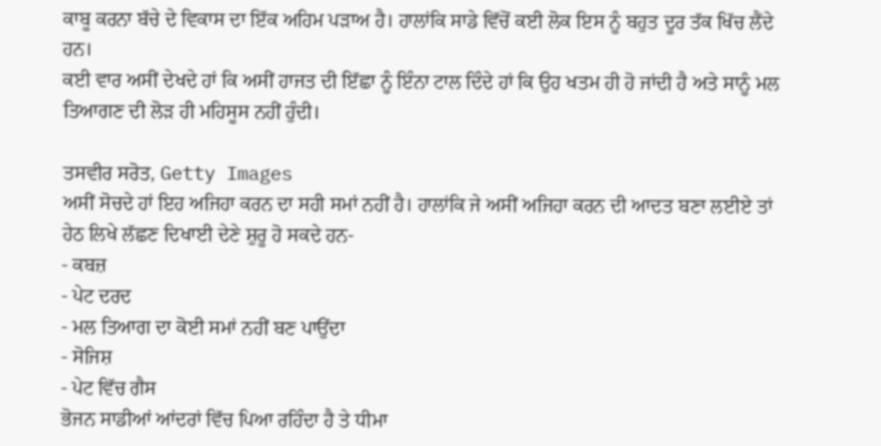ਕਾਬੂ ਕਰਨਾ ਬੱਚੇ ਦੇ ਵਿਕਾਸ ਦਾ ਇੱਕ ਅਹਿਮ ਪੜਾਅ ਹੈ। ਹਾਲਾਂਕਿ ਸਾਡੇ ਵਿੱਚੋਂ ਕਈ ਲੋਕ ਇਸ ਨੂੰ ਬਹੁਤ ਦੂਰ ਤੱਕ ਖਿੱਚ ਲੈਂਦੇ ਹਨ।
ਕਈ ਵਾਰ ਅਸੀਂ ਦੇਖਦੇ ਹਾਂ ਕਿ ਅਸੀਂ ਹਾਜਤ ਦੀ ਇੱਛਾ ਨੂੰ ਇੰਨਾ ਟਾਲ ਦਿੰਦੇ ਹਾਂ ਕਿ ਉਹ ਖਤਮ ਹੀ ਹੋ ਜਾਂਦੀ ਹੈ ਅਤੇ ਸਾਨੂੰ ਮਲ ਤਿਆਗਣ ਦੀ ਲੋੜ ਹੀ ਮਹਿਸੂਸ ਨਹੀਂ ਹੁੰਦੀ।

ਤਸਵੀਰ ਸਰੋਤ, Getty Images
ਅਸੀਂ ਸੋਚਦੇ ਹਾਂ ਇਹ ਅਜਿਹਾ ਕਰਨ ਦਾ ਸਹੀ ਸਮਾਂ ਨਹੀਂ ਹੈ। ਹਾਲਾਂਕਿ ਜੇ ਅਸੀਂ ਅਜਿਹਾ ਕਰਨ ਦੀ ਆਦਤ ਬਣਾ ਲਈਏ ਤਾਂ ਹੇਠ ਲਿਖੇ ਲੱਛਣ ਦਿਖਾਈ ਦੇਣੇ ਸ਼ੁਰੂ ਹੋ ਸਕਦੇ ਹਨ-
- ਕਬਜ਼
- ਪੇਟ ਦਰਦ
- ਮਲ ਤਿਆਗ ਦਾ ਕੋਈ ਸਮਾਂ ਨਹੀਂ ਬਣ ਪਾਉਂਦਾ
- ਸੋਜਿਸ਼
- ਪੇਟ ਵਿੱਚ ਗੈਸ
ਭੋਜਨ ਸਾਡੀਆਂ ਆਂਦਰਾਂ ਵਿੱਚ ਪਿਆ ਰਹਿੰਦਾ ਹੈ ਤੇ ਧੀਮਾ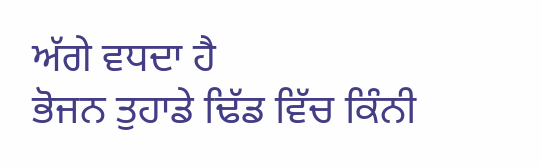ਅੱਗੇ ਵਧਦਾ ਹੈ
ਭੋਜਨ ਤੁਹਾਡੇ ਢਿੱਡ ਵਿੱਚ ਕਿੰਨੀ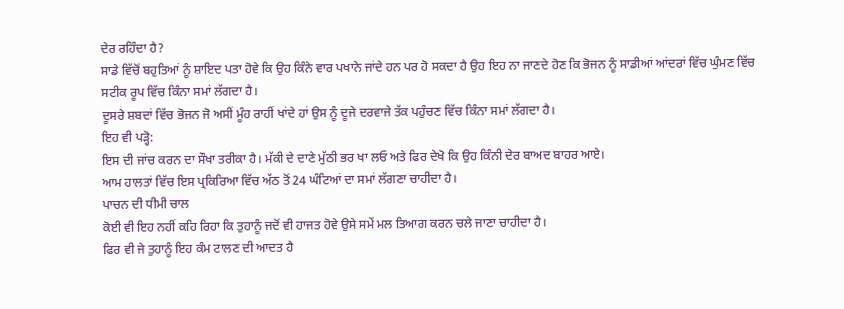ਦੇਰ ਰਹਿੰਦਾ ਹੈ?
ਸਾਡੇ ਵਿੱਚੋਂ ਬਹੁਤਿਆਂ ਨੂੰ ਸ਼ਾਇਦ ਪਤਾ ਹੋਵੇ ਕਿ ਉਹ ਕਿੰਨੇ ਵਾਰ ਪਖਾਨੇ ਜਾਂਦੇ ਹਨ ਪਰ ਹੋ ਸਕਦਾ ਹੈ ਉਹ ਇਹ ਨਾ ਜਾਣਦੇ ਹੋਣ ਕਿ ਭੋਜਨ ਨੂੰ ਸਾਡੀਆਂ ਆਂਦਰਾਂ ਵਿੱਚ ਘੁੰਮਣ ਵਿੱਚ ਸਟੀਕ ਰੂਪ ਵਿੱਚ ਕਿੰਨਾ ਸਮਾਂ ਲੱਗਦਾ ਹੈ।
ਦੂਸਰੇ ਸ਼ਬਦਾਂ ਵਿੱਚ ਭੋਜਨ ਜੋ ਅਸੀਂ ਮੂੰਹ ਰਾਹੀਂ ਖਾਂਦੇ ਹਾਂ ਉਸ ਨੂੰ ਦੂਜੇ ਦਰਵਾਜੇ ਤੱਕ ਪਹੁੰਚਣ ਵਿੱਚ ਕਿੰਨਾ ਸਮਾਂ ਲੱਗਦਾ ਹੈ।
ਇਹ ਵੀ ਪੜ੍ਹੋ:
ਇਸ ਦੀ ਜਾਂਚ ਕਰਨ ਦਾ ਸੌਖਾ ਤਰੀਕਾ ਹੈ। ਮੱਕੀ ਦੇ ਦਾਣੇ ਮੁੱਠੀ ਭਰ ਖਾ ਲਓ ਅਤੇ ਫਿਰ ਦੇਖੋ ਕਿ ਉਹ ਕਿੰਨੀ ਦੇਰ ਬਾਅਦ ਬਾਹਰ ਆਏ।
ਆਮ ਹਾਲਤਾਂ ਵਿੱਚ ਇਸ ਪ੍ਰਕਿਰਿਆ ਵਿੱਚ ਅੱਠ ਤੋਂ 24 ਘੰਟਿਆਂ ਦਾ ਸਮਾਂ ਲੱਗਣਾ ਚਾਹੀਦਾ ਹੈ।
ਪਾਚਨ ਦੀ ਧੀਮੀ ਚਾਲ
ਕੋਈ ਵੀ ਇਹ ਨਹੀਂ ਕਹਿ ਰਿਹਾ ਕਿ ਤੁਹਾਨੂੰ ਜਦੋਂ ਵੀ ਹਾਜਤ ਹੋਵੇ ਉਸੇ ਸਮੇਂ ਮਲ ਤਿਆਗ ਕਰਨ ਚਲੇ ਜਾਣਾ ਚਾਹੀਦਾ ਹੈ।
ਫਿਰ ਵੀ ਜੇ ਤੁਹਾਨੂੰ ਇਹ ਕੰਮ ਟਾਲਣ ਦੀ ਆਦਤ ਹੈ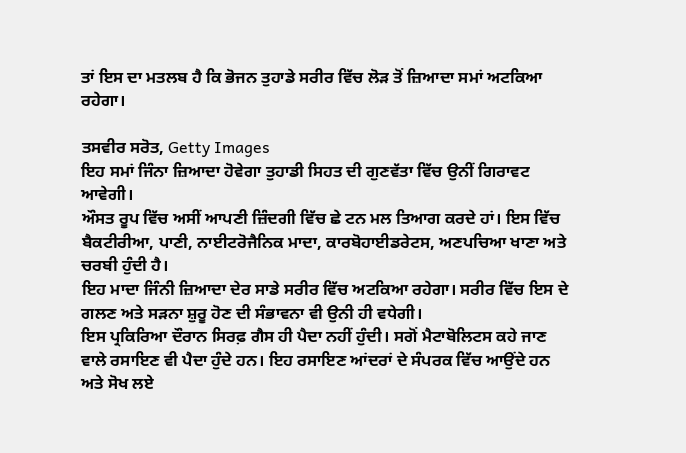ਤਾਂ ਇਸ ਦਾ ਮਤਲਬ ਹੈ ਕਿ ਭੋਜਨ ਤੁਹਾਡੇ ਸਰੀਰ ਵਿੱਚ ਲੋੜ ਤੋਂ ਜ਼ਿਆਦਾ ਸਮਾਂ ਅਟਕਿਆ ਰਹੇਗਾ।

ਤਸਵੀਰ ਸਰੋਤ, Getty Images
ਇਹ ਸਮਾਂ ਜਿੰਨਾ ਜ਼ਿਆਦਾ ਹੋਵੇਗਾ ਤੁਹਾਡੀ ਸਿਹਤ ਦੀ ਗੁਣਵੱਤਾ ਵਿੱਚ ਉਨੀਂ ਗਿਰਾਵਟ ਆਵੇਗੀ।
ਔਸਤ ਰੂਪ ਵਿੱਚ ਅਸੀਂ ਆਪਣੀ ਜ਼ਿੰਦਗੀ ਵਿੱਚ ਛੇ ਟਨ ਮਲ ਤਿਆਗ ਕਰਦੇ ਹਾਂ। ਇਸ ਵਿੱਚ ਬੈਕਟੀਰੀਆ, ਪਾਣੀ, ਨਾਈਟਰੋਜੈਨਿਕ ਮਾਦਾ, ਕਾਰਬੋਹਾਈਡਰੇਟਸ, ਅਣਪਚਿਆ ਖਾਣਾ ਅਤੇ ਚਰਬੀ ਹੁੰਦੀ ਹੈ।
ਇਹ ਮਾਦਾ ਜਿੰਨੀ ਜ਼ਿਆਦਾ ਦੇਰ ਸਾਡੇ ਸਰੀਰ ਵਿੱਚ ਅਟਕਿਆ ਰਹੇਗਾ। ਸਰੀਰ ਵਿੱਚ ਇਸ ਦੇ ਗਲਣ ਅਤੇ ਸੜਨਾ ਸ਼ੁਰੂ ਹੋਣ ਦੀ ਸੰਭਾਵਨਾ ਵੀ ਉਨੀ ਹੀ ਵਧੇਗੀ।
ਇਸ ਪ੍ਰਕਿਰਿਆ ਦੌਰਾਨ ਸਿਰਫ਼ ਗੈਸ ਹੀ ਪੈਦਾ ਨਹੀਂ ਹੁੰਦੀ। ਸਗੋਂ ਮੈਟਾਬੋਲਿਟਸ ਕਹੇ ਜਾਣ ਵਾਲੇ ਰਸਾਇਣ ਵੀ ਪੈਦਾ ਹੁੰਦੇ ਹਨ। ਇਹ ਰਸਾਇਣ ਆਂਦਰਾਂ ਦੇ ਸੰਪਰਕ ਵਿੱਚ ਆਉਂਦੇ ਹਨ ਅਤੇ ਸੋਖ ਲਏ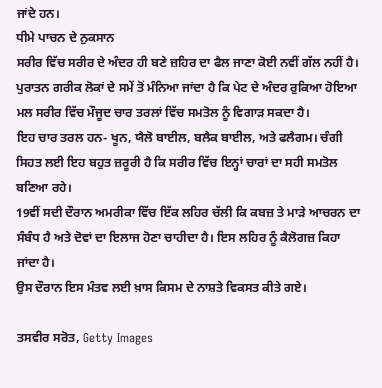ਜਾਂਦੇ ਹਨ।
ਧੀਮੇ ਪਾਚਨ ਦੇ ਨੁਕਸਾਨ
ਸਰੀਰ ਵਿੱਚ ਸਰੀਰ ਦੇ ਅੰਦਰ ਹੀ ਬਣੇ ਜ਼ਹਿਰ ਦਾ ਫੈਲ ਜਾਣਾ ਕੋਈ ਨਵੀਂ ਗੱਲ ਨਹੀਂ ਹੈ।
ਪੁਰਾਤਨ ਗਰੀਕ ਲੋਕਾਂ ਦੇ ਸਮੇਂ ਤੋਂ ਮੰਨਿਆ ਜਾਂਦਾ ਹੈ ਕਿ ਪੇਟ ਦੇ ਅੰਦਰ ਰੁਕਿਆ ਹੋਇਆ ਮਲ ਸਰੀਰ ਵਿੱਚ ਮੌਜੂਦ ਚਾਰ ਤਰਲਾਂ ਵਿੱਚ ਸਮਤੋਲ ਨੂੰ ਵਿਗਾੜ ਸਕਦਾ ਹੈ।
ਇਹ ਚਾਰ ਤਰਲ ਹਨ- ਖੂਨ, ਯੈਲੋ ਬਾਈਲ, ਬਲੈਕ ਬਾਈਲ, ਅਤੇ ਫਲੈਗਮ। ਚੰਗੀ ਸਿਹਤ ਲਈ ਇਹ ਬਹੁਤ ਜ਼ਰੂਰੀ ਹੈ ਕਿ ਸਰੀਰ ਵਿੱਚ ਇਨ੍ਹਾਂ ਚਾਰਾਂ ਦਾ ਸਹੀ ਸਮਤੋਲ ਬਣਿਆ ਰਹੇ।
19ਵੀਂ ਸਦੀ ਦੌਰਾਨ ਅਮਰੀਕਾ ਵਿੱਚ ਇੱਕ ਲਹਿਰ ਚੱਲੀ ਕਿ ਕਬਜ਼ ਤੇ ਮਾੜੇ ਆਚਰਨ ਦਾ ਸੰਬੰਧ ਹੈ ਅਤੇ ਦੋਵਾਂ ਦਾ ਇਲਾਜ ਹੋਣਾ ਚਾਹੀਦਾ ਹੈ। ਇਸ ਲਹਿਰ ਨੂੰ ਕੈਲੋਗਜ਼ ਕਿਹਾ ਜਾਂਦਾ ਹੈ।
ਉਸ ਦੌਰਾਨ ਇਸ ਮੰਤਵ ਲਈ ਖ਼ਾਸ ਕਿਸਮ ਦੇ ਨਾਸ਼ਤੇ ਵਿਕਸਤ ਕੀਤੇ ਗਏ।

ਤਸਵੀਰ ਸਰੋਤ, Getty Images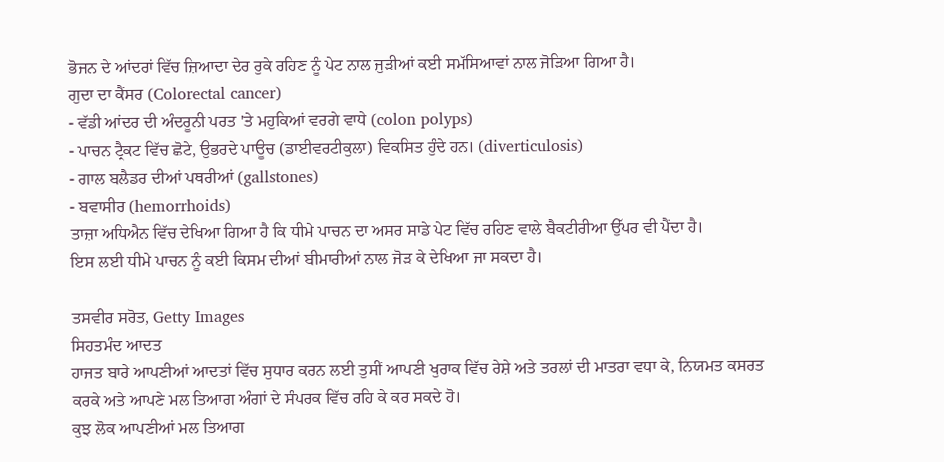ਭੋਜਨ ਦੇ ਆਂਦਰਾਂ ਵਿੱਚ ਜ਼ਿਆਦਾ ਦੇਰ ਰੁਕੇ ਰਹਿਣ ਨੂੰ ਪੇਟ ਨਾਲ ਜੁੜੀਆਂ ਕਈ ਸਮੱਸਿਆਵਾਂ ਨਾਲ ਜੋੜਿਆ ਗਿਆ ਹੈ।
ਗੁਦਾ ਦਾ ਕੈਂਸਰ (Colorectal cancer)
- ਵੱਡੀ ਆਂਦਰ ਦੀ ਅੰਦਰੂਨੀ ਪਰਤ 'ਤੇ ਮਹੁਕਿਆਂ ਵਰਗੇ ਵਾਧੇ (colon polyps)
- ਪਾਚਨ ਟ੍ਰੈਕਟ ਵਿੱਚ ਛੋਟੇ, ਉਭਰਦੇ ਪਾਊਚ (ਡਾਈਵਰਟੀਕੁਲਾ) ਵਿਕਸਿਤ ਹੁੰਦੇ ਹਨ। (diverticulosis)
- ਗਾਲ ਬਲੈਡਰ ਦੀਆਂ ਪਥਰੀਆਂ (gallstones)
- ਬਵਾਸੀਰ (hemorrhoids)
ਤਾਜ਼ਾ ਅਧਿਐਨ ਵਿੱਚ ਦੇਖਿਆ ਗਿਆ ਹੈ ਕਿ ਧੀਮੇ ਪਾਚਨ ਦਾ ਅਸਰ ਸਾਡੇ ਪੇਟ ਵਿੱਚ ਰਹਿਣ ਵਾਲੇ ਬੈਕਟੀਰੀਆ ਉੱਪਰ ਵੀ ਪੈਂਦਾ ਹੈ।
ਇਸ ਲਈ ਧੀਮੇ ਪਾਚਨ ਨੂੰ ਕਈ ਕਿਸਮ ਦੀਆਂ ਬੀਮਾਰੀਆਂ ਨਾਲ ਜੋੜ ਕੇ ਦੇਖਿਆ ਜਾ ਸਕਦਾ ਹੈ।

ਤਸਵੀਰ ਸਰੋਤ, Getty Images
ਸਿਹਤਮੰਦ ਆਦਤ
ਹਾਜਤ ਬਾਰੇ ਆਪਣੀਆਂ ਆਦਤਾਂ ਵਿੱਚ ਸੁਧਾਰ ਕਰਨ ਲਈ ਤੁਸੀਂ ਆਪਣੀ ਖੁਰਾਕ ਵਿੱਚ ਰੇਸ਼ੇ ਅਤੇ ਤਰਲਾਂ ਦੀ ਮਾਤਰਾ ਵਧਾ ਕੇ, ਨਿਯਮਤ ਕਸਰਤ ਕਰਕੇ ਅਤੇ ਆਪਣੇ ਮਲ ਤਿਆਗ ਅੰਗਾਂ ਦੇ ਸੰਪਰਕ ਵਿੱਚ ਰਹਿ ਕੇ ਕਰ ਸਕਦੇ ਹੋ।
ਕੁਝ ਲੋਕ ਆਪਣੀਆਂ ਮਲ ਤਿਆਗ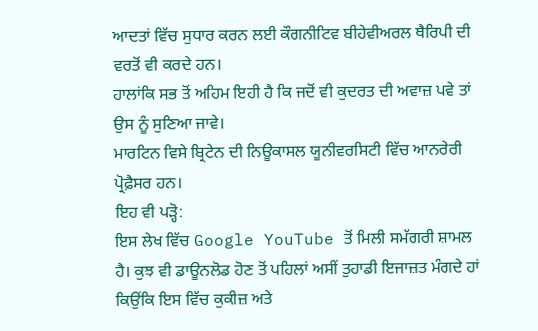ਆਦਤਾਂ ਵਿੱਚ ਸੁਧਾਰ ਕਰਨ ਲਈ ਕੌਗਨੀਟਿਵ ਬੀਹੇਵੀਅਰਲ ਥੈਰਿਪੀ ਦੀ ਵਰਤੋਂ ਵੀ ਕਰਦੇ ਹਨ।
ਹਾਲਾਂਕਿ ਸਭ ਤੋਂ ਅਹਿਮ ਇਹੀ ਹੈ ਕਿ ਜਦੋਂ ਵੀ ਕੁਦਰਤ ਦੀ ਅਵਾਜ਼ ਪਵੇ ਤਾਂ ਉਸ ਨੂੰ ਸੁਣਿਆ ਜਾਵੇ।
ਮਾਰਟਿਨ ਵਿਸੇ ਬ੍ਰਿਟੇਨ ਦੀ ਨਿਊਕਾਸਲ ਯੂਨੀਵਰਸਿਟੀ ਵਿੱਚ ਆਨਰੇਰੀ ਪ੍ਰੋਫ਼ੈਸਰ ਹਨ।
ਇਹ ਵੀ ਪੜ੍ਹੋ:
ਇਸ ਲੇਖ ਵਿੱਚ Google YouTube ਤੋਂ ਮਿਲੀ ਸਮੱਗਰੀ ਸ਼ਾਮਲ ਹੈ। ਕੁਝ ਵੀ ਡਾਊਨਲੋਡ ਹੋਣ ਤੋਂ ਪਹਿਲਾਂ ਅਸੀਂ ਤੁਹਾਡੀ ਇਜਾਜ਼ਤ ਮੰਗਦੇ ਹਾਂ ਕਿਉਂਕਿ ਇਸ ਵਿੱਚ ਕੁਕੀਜ਼ ਅਤੇ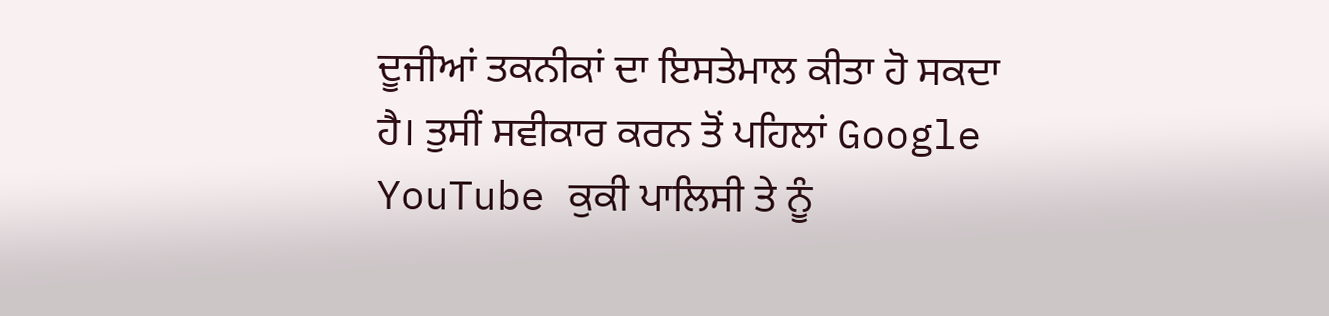ਦੂਜੀਆਂ ਤਕਨੀਕਾਂ ਦਾ ਇਸਤੇਮਾਲ ਕੀਤਾ ਹੋ ਸਕਦਾ ਹੈ। ਤੁਸੀਂ ਸਵੀਕਾਰ ਕਰਨ ਤੋਂ ਪਹਿਲਾਂ Google YouTube ਕੁਕੀ ਪਾਲਿਸੀ ਤੇ ਨੂੰ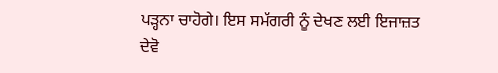ਪੜ੍ਹਨਾ ਚਾਹੋਗੇ। ਇਸ ਸਮੱਗਰੀ ਨੂੰ ਦੇਖਣ ਲਈ ਇਜਾਜ਼ਤ ਦੇਵੋ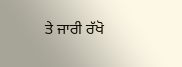ਤੇ ਜਾਰੀ ਰੱਖੋ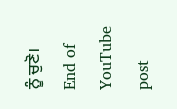ਨੂੰ ਚੁਣੋ।
End of YouTube post